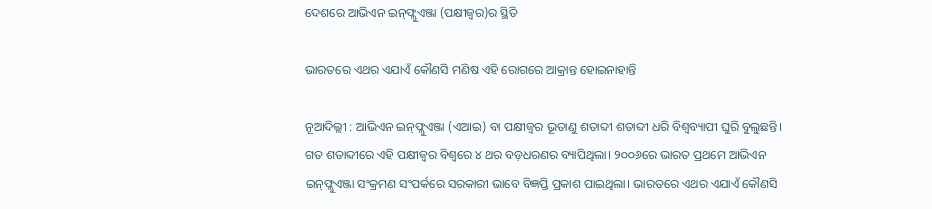ଦେଶରେ ଆଭିଏନ ଇନ୍‍ଫ୍ଲୁଏଞ୍ଜା (ପକ୍ଷୀଜ୍ୱର)ର ସ୍ଥିତି

ଭାରତରେ ଏଥର ଏଯାଏଁ କୌଣସି ମଣିଷ ଏହି ରୋଗରେ ଆକ୍ରାନ୍ତ ହୋଇନାହାନ୍ତି

ନୂଆଦିଲ୍ଲୀ : ଆଭିଏନ ଇନ୍‍ଫ୍ଲୁଏଞ୍ଜା (ଏଆଇ) ବା ପକ୍ଷୀଜ୍ୱର ଭୂତାଣୁ ଶତାବ୍ଦୀ ଶତାବ୍ଦୀ ଧରି ବିଶ୍ୱବ୍ୟାପୀ ଘୁରି ବୁଲୁଛନ୍ତି। ଗତ ଶତାବ୍ଦୀରେ ଏହି ପକ୍ଷୀଜ୍ୱର ବିଶ୍ୱରେ ୪ ଥର ବଡ଼ଧରଣର ବ୍ୟାପିଥିଲା। ୨୦୦୬ରେ ଭାରତ ପ୍ରଥମେ ଆଭିଏନ ଇନ୍‍ଫ୍ଲୁଏଞ୍ଜା ସଂକ୍ରମଣ ସଂପର୍କରେ ସରକାରୀ ଭାବେ ବିଜ୍ଞପ୍ତି ପ୍ରକାଶ ପାଇଥିଲା। ଭାରତରେ ଏଥର ଏଯାଏଁ କୌଣସି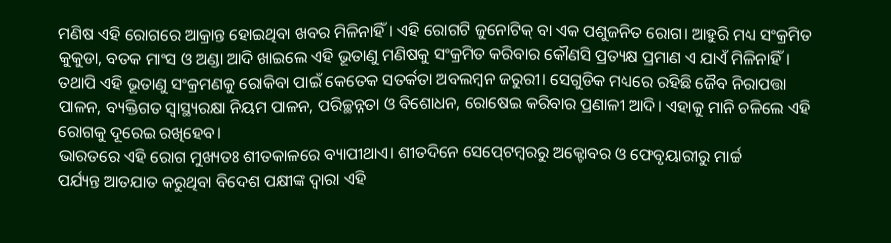ମଣିଷ ଏହି ରୋଗରେ ଆକ୍ରାନ୍ତ ହୋଇଥିବା ଖବର ମିଳିନାହିଁ। ଏହି ରୋଗଟି ଜୁନୋଟିକ୍‍ ବା ଏକ ପଶୁଜନିତ ରୋଗ। ଆହୁରି ମଧ୍ୟ ସଂକ୍ରମିତ କୁକୁଡା, ବତକ ମାଂସ ଓ ଅଣ୍ଡା ଆଦି ଖାଇଲେ ଏହି ଭୂତାଣୁ ମଣିଷକୁ ସଂକ୍ରମିତ କରିବାର କୌଣସି ପ୍ରତ୍ୟକ୍ଷ ପ୍ରମାଣ ଏ ଯାଏଁ ମିଳିନାହିଁ। ତଥାପି ଏହି ଭୂତାଣୁ ସଂକ୍ରମଣକୁ ରୋକିବା ପାଇଁ କେତେକ ସତର୍କତା ଅବଲମ୍ବନ ଜରୁରୀ। ସେଗୁଡିକ ମଧ୍ୟରେ ରହିଛି ଜୈବ ନିରାପତ୍ତା ପାଳନ, ବ୍ୟକ୍ତିଗତ ସ୍ୱାସ୍ଥ୍ୟରକ୍ଷା ନିୟମ ପାଳନ, ପରିଚ୍ଛନ୍ନତା ଓ ବିଶୋଧନ, ରୋଷେଇ କରିବାର ପ୍ରଣାଳୀ ଆଦି। ଏହାକୁ ମାନି ଚଳିଲେ ଏହି ରୋଗକୁ ଦୂରେଇ ରଖିହେବ।
ଭାରତରେ ଏହି ରୋଗ ମୁଖ୍ୟତଃ ଶୀତକାଳରେ ବ୍ୟାପୀଥାଏ। ଶୀତଦିନେ ସେପ୍‍ଟେମ୍ବରରୁ ଅକ୍ଟୋବର ଓ ଫେବୃୟାରୀରୁ ମାର୍ଚ୍ଚ
ପର୍ଯ୍ୟନ୍ତ ଆତଯାତ କରୁଥିବା ବିଦେଶ ପକ୍ଷୀଙ୍କ ଦ୍ୱାରା ଏହି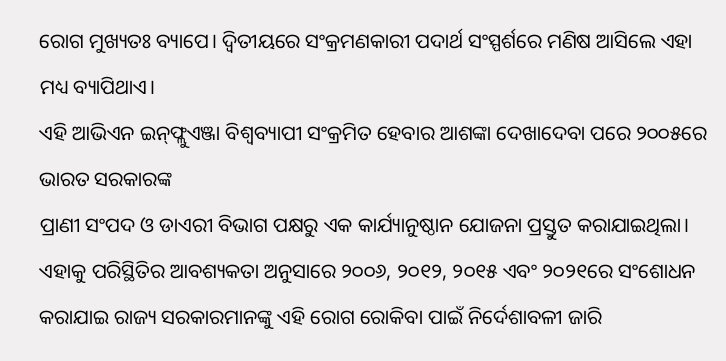ରୋଗ ମୁଖ୍ୟତଃ ବ୍ୟାପେ। ଦ୍ୱିତୀୟରେ ସଂକ୍ରମଣକାରୀ ପଦାର୍ଥ ସଂସ୍ପର୍ଶରେ ମଣିଷ ଆସିଲେ ଏହା ମଧ୍ୟ ବ୍ୟାପିଥାଏ।
ଏହି ଆଭିଏନ ଇନ୍‍ଫ୍ଲୁଏଞ୍ଜା ବିଶ୍ୱବ୍ୟାପୀ ସଂକ୍ରମିତ ହେବାର ଆଶଙ୍କା‌ ଦେଖାଦେବା ପରେ ୨୦୦୫ରେ ଭାରତ ସରକାରଙ୍କ
ପ୍ରାଣୀ ସଂପଦ ଓ ଡାଏରୀ ବିଭାଗ ପକ୍ଷରୁ ଏକ କାର୍ଯ୍ୟାନୁଷ୍ଠାନ ଯୋଜନା ପ୍ରସ୍ତୁତ କରାଯାଇଥିଲା। ଏହାକୁ ପରିସ୍ଥିତିର ଆବଶ୍ୟକତା ଅନୁସାରେ ୨୦୦୬, ୨୦୧୨, ୨୦୧୫ ଏବଂ ୨୦୨୧ରେ ସଂଶୋଧନ କରାଯାଇ ରାଜ୍ୟ ସରକାରମାନଙ୍କୁ ଏହି ରୋଗ ରୋକିବା ପାଇଁ ନିର୍ଦେଶାବଳୀ ଜାରି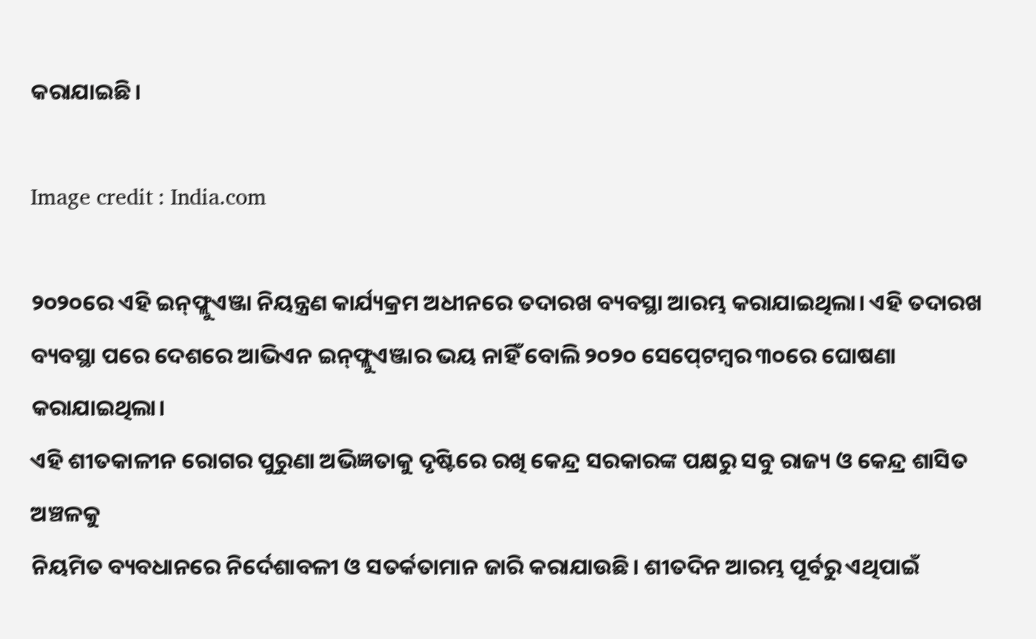କରାଯାଇଛି।

Image credit : India.com

୨୦୨୦ରେ ଏହି ଇନ୍‍ଫ୍ଲୁଏଞ୍ଜା ନିୟନ୍ତ୍ରଣ କାର୍ଯ୍ୟକ୍ରମ ଅଧୀନରେ ତଦାରଖ ବ୍ୟବସ୍ଥା ଆରମ୍ଭ କରାଯାଇଥିଲା। ଏହି ତଦାରଖ ବ୍ୟବସ୍ଥା ପରେ ଦେଶରେ ଆଭିଏନ ଇନ୍‍ଫ୍ଲୁଏଞ୍ଜାର ଭୟ ନାହିଁ ବୋଲି ୨୦୨୦ ସେପ୍‍ଟେମ୍ବର ୩୦ରେ ଘୋଷଣା କରାଯାଇଥିଲା।
ଏହି ଶୀତକାଳୀନ ରୋଗର ପୁରୁଣା ଅଭିଜ୍ଞତାକୁ ଦୃଷ୍ଟିରେ ରଖି କେନ୍ଦ୍ର ସରକାରଙ୍କ ପକ୍ଷରୁ ସବୁ ରାଜ୍ୟ ଓ କେନ୍ଦ୍ର ଶାସିତ ଅଞ୍ଚଳକୁ
ନିୟମିତ ବ୍ୟବଧାନରେ ନିର୍ଦେଶାବଳୀ ଓ ସତର୍କତାମାନ ଜାରି କରାଯାଉଛି। ଶୀତଦିନ ଆରମ୍ଭ ପୂର୍ବରୁ ଏଥିପାଇଁ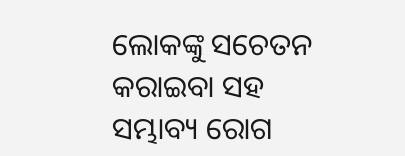ଲୋକଙ୍କୁ ସଚେତନ କରାଇବା ସହ ସମ୍ଭାବ୍ୟ ରୋଗ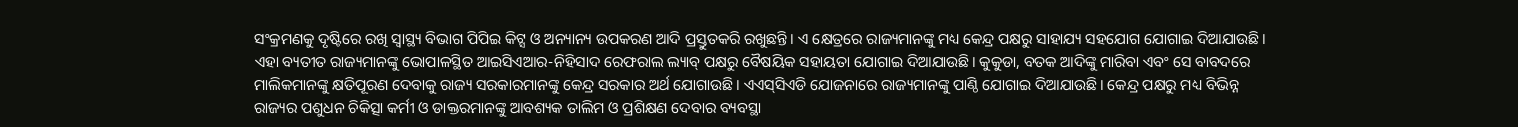ସଂକ୍ରମଣକୁ ଦୃଷ୍ଟିରେ ରଖି ସ୍ୱାସ୍ଥ୍ୟ ବିଭାଗ ପିପିଇ କିଟ୍ସ ଓ ଅନ୍ୟାନ୍ୟ ଉପକରଣ ଆଦି ପ୍ରସ୍ତୁତକରି ରଖୁଛନ୍ତି। ଏ କ୍ଷେତ୍ରରେ ରାଜ୍ୟମାନଙ୍କୁ ମଧ୍ୟ କେନ୍ଦ୍ର ପକ୍ଷରୁ ସାହାଯ୍ୟ ସହଯୋଗ ଯୋଗାଇ ଦିଆଯାଉଛି। ଏହା ବ୍ୟତୀତ ରାଜ୍ୟମାନଙ୍କୁ ଭୋପାଳସ୍ଥିତ ଆଇସିଏଆର-ନିହିସାଦ ରେଫରାଲ ଲ୍ୟାବ୍‍ ପକ୍ଷରୁ ବୈଷୟିକ ସହାୟତା ଯୋଗାଇ ଦିଆଯାଉଛି। କୁକୁଡା, ବତକ ଆଦିଙ୍କୁ ମାରିବା ଏବଂ ସେ ବାବଦରେ ମାଲିକମାନଙ୍କୁ କ୍ଷତିପୂରଣ ଦେବାକୁ ରାଜ୍ୟ ସରକାରମାନଙ୍କୁ କେନ୍ଦ୍ର ସରକାର ଅର୍ଥ ଯୋଗାଉଛି। ଏଏସ୍‍ସିଏଡି ଯୋଜନାରେ ରାଜ୍ୟମାନଙ୍କୁ ପାଣ୍ଠି ଯୋଗାଇ ଦିଆଯାଉଛି। କେନ୍ଦ୍ର ପକ୍ଷରୁ ମଧ୍ୟ ବିଭିନ୍ନ ରାଜ୍ୟର ପଶୁଧନ ଚିକିତ୍ସା କର୍ମୀ ଓ ଡାକ୍ତରମାନଙ୍କୁ ଆବଶ୍ୟକ ତାଲିମ ଓ ପ୍ରଶିକ୍ଷଣ ଦେବାର ବ୍ୟବସ୍ଥା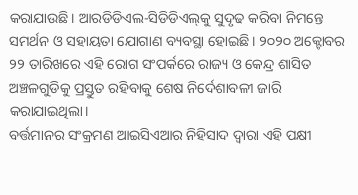କରାଯାଉଛି। ଆରଡିଡିଏଲ-ସିଡିଡିଏଲ୍‍କୁ ସୁଦୃଢ କରିବା ନିମନ୍ତେ ସମର୍ଥନ ଓ ସହାୟତା ଯୋଗାଣ ବ୍ୟବସ୍ଥା ହୋଇଛି। ୨୦୨୦ ଅକ୍ଟୋବର  ୨୨ ତାରିଖରେ ଏହି ରୋଗ ସଂପର୍କରେ ରାଜ୍ୟ ଓ କେନ୍ଦ୍ର ଶାସିତ ଅଞ୍ଚଳଗୁଡିକୁ ପ୍ରସ୍ତୁତ ରହିବାକୁ ଶେଷ ନିର୍ଦେଶାବଳୀ ଜାରି କରାଯାଇଥିଲା।
ବର୍ତ୍ତମାନର ସଂକ୍ରମଣ ଆଇସିଏଆର ନିହିସାଦ ଦ୍ୱାରା ଏହି ପକ୍ଷୀ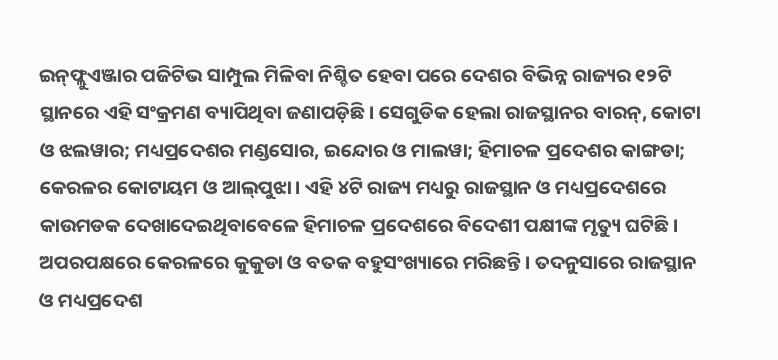ଇନ୍‍ଫ୍ଲୁଏଞ୍ଜାର ପଜିଟିଭ ସାମ୍ପୁଲ ମିଳିବା ନିଶ୍ଚିତ ହେବା ପରେ ଦେଶର ବିଭିନ୍ନ ରାଜ୍ୟର ୧୨ଟି ସ୍ଥାନରେ ଏହି ସଂକ୍ରମଣ ବ୍ୟାପିଥିବା ଜଣାପଡ଼ିଛି। ସେଗୁଡିକ ହେଲା ରାଜସ୍ଥାନର ବାରନ୍‍, କୋଟା ଓ ଝଲୱାର; ମଧ୍ୟପ୍ରଦେଶର ମଣ୍ଡସୋର, ଇନ୍ଦୋର ଓ ମାଲୱା; ହିମାଚଳ ପ୍ରଦେଶର କାଙ୍ଗଡା; କେରଳର କୋଟାୟମ ଓ ଆଲ୍‍ପୁଝା। ଏହି ୪ଟି ରାଜ୍ୟ ମଧ୍ୟରୁ ରାଜସ୍ଥାନ ଓ ମଧ୍ୟପ୍ରଦେଶରେ କାଉମଡକ ଦେଖାଦେଇଥିବାବେଳେ ହିମାଚଳ ପ୍ରଦେଶରେ ବିଦେଶୀ ପକ୍ଷୀଙ୍କ ମୃତ୍ୟୁ ଘଟିଛି। ଅପରପକ୍ଷରେ କେରଳରେ କୁକୁଡା ଓ ବତକ ବହୁସଂଖ୍ୟାରେ ମରିଛନ୍ତି। ତଦନୁସାରେ ରାଜସ୍ଥାନ ଓ ମଧ୍ୟପ୍ରଦେଶ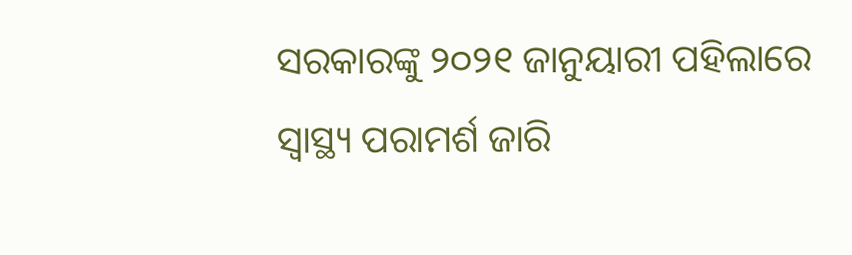ସରକାରଙ୍କୁ ୨୦୨୧ ଜାନୁୟାରୀ ପହିଲାରେ ସ୍ୱାସ୍ଥ୍ୟ ପରାମର୍ଶ ଜାରି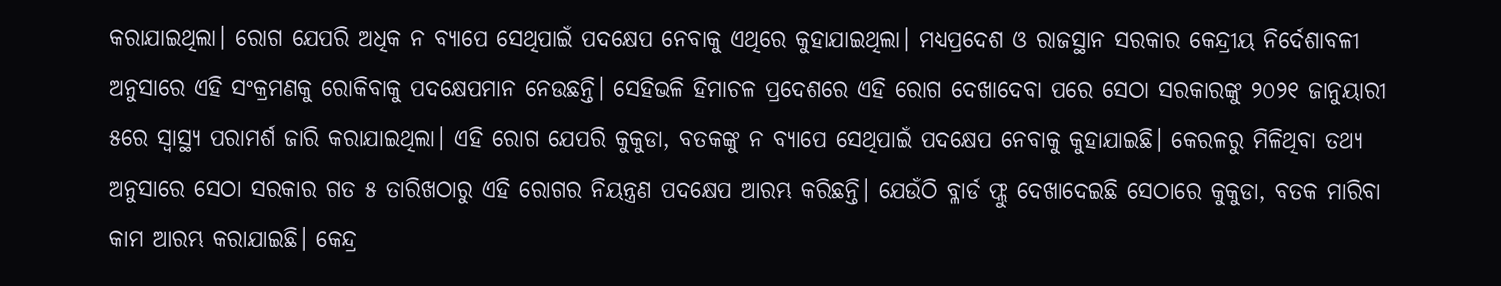କରାଯାଇଥିଲା। ରୋଗ ଯେପରି ଅଧିକ ନ ବ୍ୟାପେ ସେଥିପାଇଁ ପଦକ୍ଷେପ ନେବାକୁ ଏଥିରେ କୁହାଯାଇଥିଲା। ମଧ୍ୟପ୍ରଦେଶ ଓ ରାଜସ୍ଥାନ ସରକାର କେନ୍ଦ୍ରୀୟ ନିର୍ଦେଶାବଳୀ ଅନୁସାରେ ଏହି ସଂକ୍ରମଣକୁ ରୋକିବାକୁ ପଦକ୍ଷେପମାନ ନେଉଛନ୍ତି। ସେହିଭଳି ହିମାଚଳ ପ୍ରଦେଶରେ ଏହି ରୋଗ ଦେଖାଦେବା ପରେ ସେଠା ସରକାରଙ୍କୁ ୨୦୨୧ ଜାନୁୟାରୀ ୫ରେ ସ୍ୱାସ୍ଥ୍ୟ ପରାମର୍ଶ ଜାରି କରାଯାଇଥିଲା। ଏହି ରୋଗ ଯେପରି କୁକୁଡା, ବତକଙ୍କୁ ନ ବ୍ୟାପେ ସେଥିପାଇଁ ପଦକ୍ଷେପ ନେବାକୁ କୁହାଯାଇଛି। କେରଳରୁ ମିଳିଥିବା ତଥ୍ୟ ଅନୁସାରେ ସେଠା ସରକାର ଗତ ୫ ତାରିଖଠାରୁ ଏହି ରୋଗର ନିୟନ୍ତ୍ରଣ ପଦକ୍ଷେପ ଆରମ୍ଭ କରିଛନ୍ତି। ଯେଉଁଠି ବ୍ଳାର୍ଡ ଫ୍ଲୁ ଦେଖାଦେଇଛି ସେଠାରେ କୁକୁଡା, ବତକ ମାରିବା କାମ ଆରମ୍ଭ କରାଯାଇଛି। କେନ୍ଦ୍ର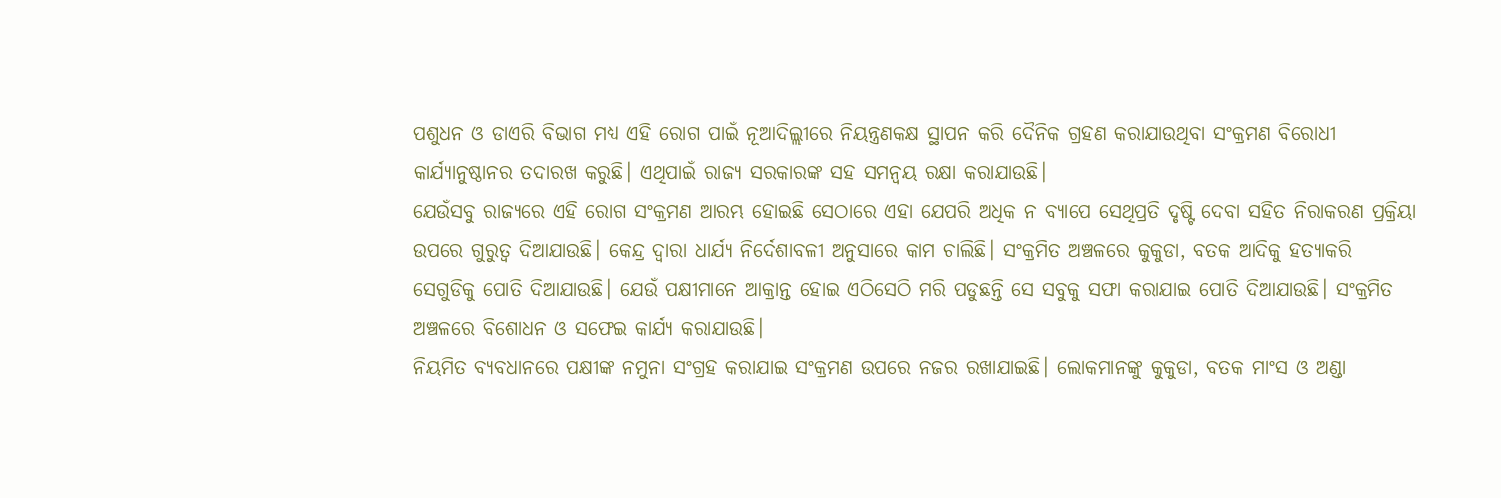ପଶୁଧନ ଓ ଡାଏରି ବିଭାଗ ମଧ୍ୟ ଏହି ରୋଗ ପାଇଁ ନୂଆଦିଲ୍ଲୀରେ ନିୟନ୍ତ୍ରଣକକ୍ଷ ସ୍ଥାପନ କରି ଦୈନିକ ଗ୍ରହଣ କରାଯାଉଥିବା ସଂକ୍ରମଣ ବିରୋଧୀ କାର୍ଯ୍ୟାନୁଷ୍ଠାନର ତଦାରଖ କରୁଛି। ଏଥିପାଇଁ ରାଜ୍ୟ ସରକାରଙ୍କ ସହ ସମନ୍ୱୟ ରକ୍ଷା କରାଯାଉଛି।
ଯେଉଁସବୁ ରାଜ୍ୟରେ ଏହି ରୋଗ ସଂକ୍ରମଣ ଆରମ୍ଭ ହୋଇଛି ସେଠାରେ ଏହା ଯେପରି ଅଧିକ ନ ବ୍ୟାପେ ସେଥିପ୍ରତି ଦୃଷ୍ଟି ଦେବା ସହିତ ନିରାକରଣ ପ୍ରକ୍ରିୟା ଉପରେ ଗୁରୁତ୍ୱ ଦିଆଯାଉଛି। କେନ୍ଦ୍ର ଦ୍ୱାରା ଧାର୍ଯ୍ୟ ନିର୍ଦେଶାବଳୀ ଅନୁସାରେ କାମ ଚାଲିଛି। ସଂକ୍ରମିତ ଅଞ୍ଚଳରେ କୁକୁଡା, ବତକ ଆଦିକୁ ହତ୍ୟାକରି ସେଗୁଡିକୁ ପୋତି ଦିଆଯାଉଛି। ଯେଉଁ ପକ୍ଷୀମାନେ ଆକ୍ରାନ୍ତ ହୋଇ ଏଠିସେଠି ମରି ପଡୁଛନ୍ତି ସେ ସବୁକୁ ସଫା କରାଯାଇ ପୋତି ଦିଆଯାଉଛି। ସଂକ୍ରମିତ ଅଞ୍ଚଳରେ ବିଶୋଧନ ଓ ସଫେଇ କାର୍ଯ୍ୟ କରାଯାଉଛି।
ନିୟମିତ ବ୍ୟବଧାନରେ ପକ୍ଷୀଙ୍କ ନମୁନା ସଂଗ୍ରହ କରାଯାଇ ସଂକ୍ରମଣ ଉପରେ ନଜର ରଖାଯାଇଛି। ଲୋକମାନଙ୍କୁ କୁକୁଡା, ବତକ ମାଂସ ଓ ଅଣ୍ଡା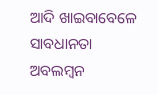ଆଦି ଖାଇବାବେଳେ ସାବଧାନତା ଅବଲମ୍ବନ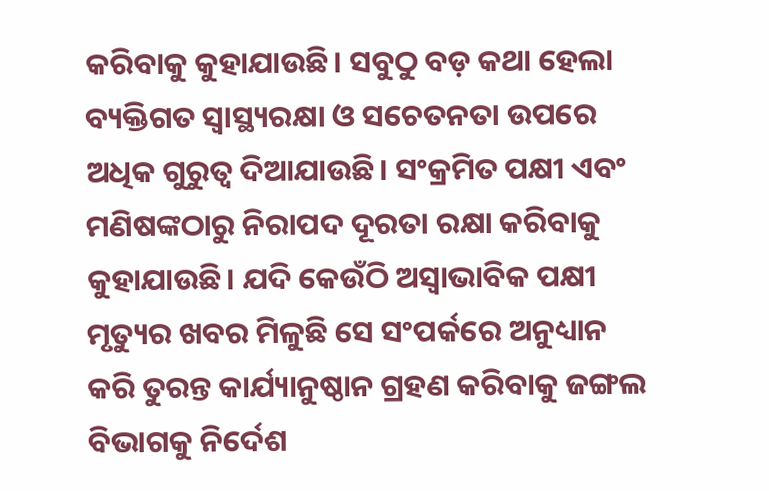କରିବାକୁ କୁହାଯାଉଛି। ସବୁଠୁ ବଡ଼ କଥା ହେଲା ବ୍ୟକ୍ତିଗତ ସ୍ୱାସ୍ଥ୍ୟରକ୍ଷା ଓ ସଚେତନତା ଉପରେ ଅଧିକ ଗୁରୁତ୍ୱ ଦିଆଯାଉଛି। ସଂକ୍ରମିତ ପକ୍ଷୀ ଏବଂ ମଣିଷଙ୍କଠାରୁ ନିରାପଦ ଦୂରତା ରକ୍ଷା କରିବାକୁ କୁହାଯାଉଛି। ଯଦି କେଉଁଠି ଅସ୍ୱାଭାବିକ ପକ୍ଷୀ ମୃତ୍ୟୁର ଖବର ମିଳୁଛି ସେ ସଂପର୍କରେ ଅନୁଧ୍ୟାନ କରି ତୁରନ୍ତ କାର୍ଯ୍ୟାନୁଷ୍ଠାନ ଗ୍ରହଣ କରିବାକୁ ଜଙ୍ଗଲ ବିଭାଗକୁ ନିର୍ଦେଶ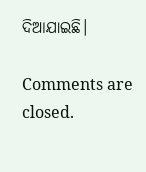ଦିଆଯାଇଛି।

Comments are closed.